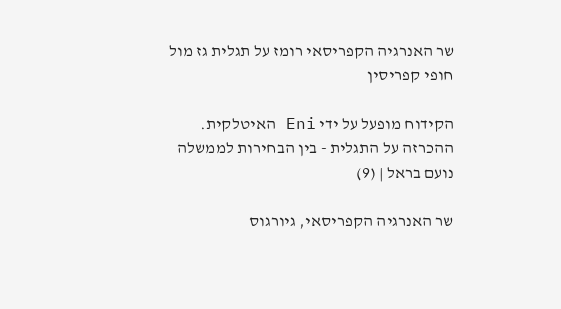שר האנרגיה הקפריסאי רומז על תגלית גז מול חופי קפריסין

הקידוח מופעל על ידי Eni האיטלקית. ההכרזה על התגלית - בין הבחירות לממשלה
נועם בראל | (9)

שר האנרגיה הקפריסאי, גיורגוס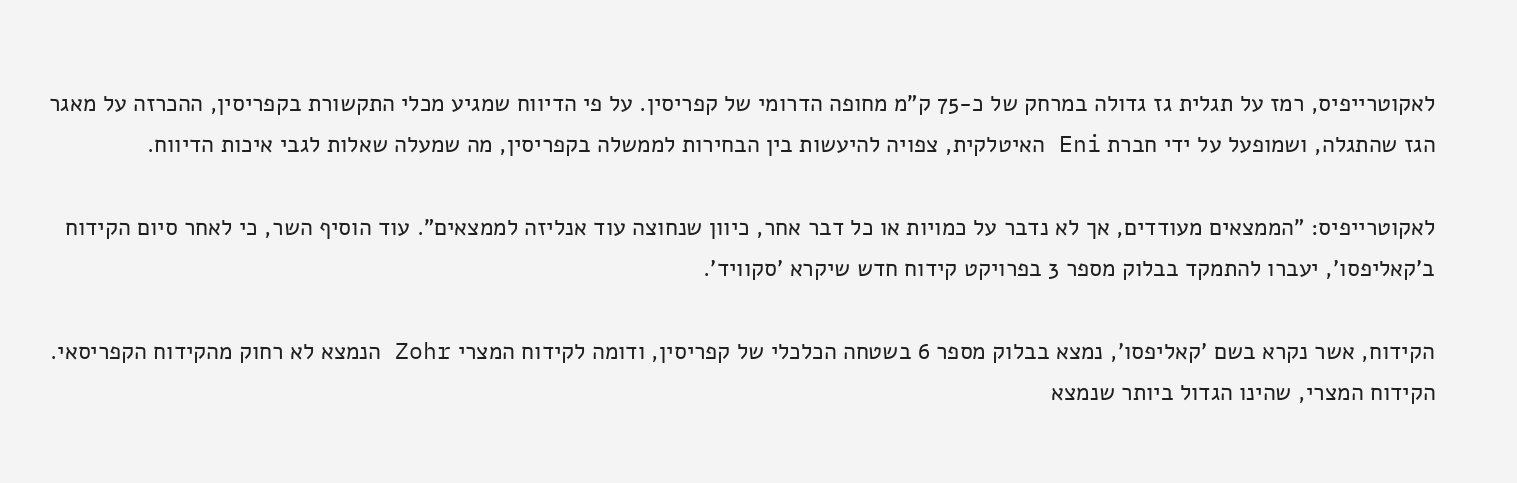לאקוטרייפיס, רמז על תגלית גז גדולה במרחק של כ-75 ק"מ מחופה הדרומי של קפריסין. על פי הדיווח שמגיע מכלי התקשורת בקפריסין, ההכרזה על מאגר הגז שהתגלה, ושמופעל על ידי חברת Eni האיטלקית, צפויה להיעשות בין הבחירות לממשלה בקפריסין, מה שמעלה שאלות לגבי איכות הדיווח.

לאקוטרייפיס: "הממצאים מעודדים, אך לא נדבר על כמויות או כל דבר אחר, כיוון שנחוצה עוד אנליזה לממצאים". עוד הוסיף השר, כי לאחר סיום הקידוח ב'קאליפסו', יעברו להתמקד בבלוק מספר 3 בפרויקט קידוח חדש שיקרא 'סקוויד'.

הקידוח, אשר נקרא בשם 'קאליפסו', נמצא בבלוק מספר 6 בשטחה הכלכלי של קפריסין, ודומה לקידוח המצרי Zohr הנמצא לא רחוק מהקידוח הקפריסאי. הקידוח המצרי, שהינו הגדול ביותר שנמצא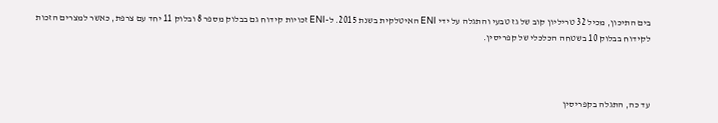בים התיכון, מכיל 32 טריליון קוב של גז טבעי והתגלה על ידי ENI האיטלקית בשנת 2015. ל-ENI זכויות קידוח גם בבלוק מספר 8 ובלוק 11 יחד עם צרפת, כאשר למצרים הזכות לקידוח בבלוק 10 בשטחה הכלכלי של קפריסין.



עד כה, התגלה בקפריסין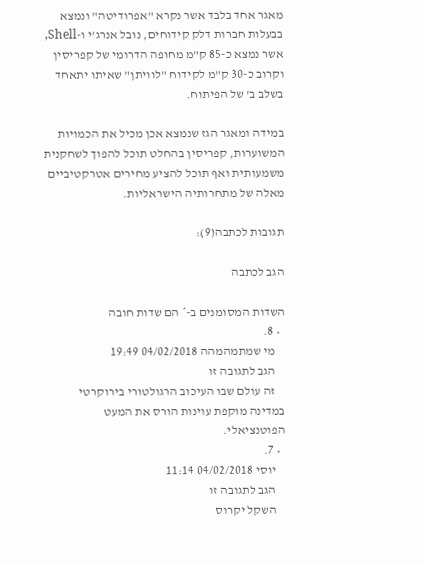מאגר אחד בלבד אשר נקרא "אפרודיטה" ונמצא בבעלות חברות דלק קידוחים, נובל אנרג'י ו-Shell, אשר נמצא כ-85 ק"מ מחופה הדרומי של קפריסין וקרוב כ-30 ק"מ לקידוח "לוויתן" שאיתו יתאחד בשלב ב' של הפיתוח.

במידה ומאגר הגז שנמצא אכן מכיל את הכמויות המשוערות, קפריסין בהחלט תוכל להפוך לשחקנית משמעותית ואף תוכל להציע מחירים אטרקטיביים מאלה של מתחרותיה הישראליות.

תגובות לכתבה(9):

הגב לכתבה

השדות המסומנים ב-* הם שדות חובה
  • 8.
    מי שמתמהמהה 04/02/2018 19:49
    הגב לתגובה זו
    זה עולם שבו העיכוב הרגולטורי בירוקרטי במדינה מוקפת עוינות הורס את המעט הפוטנציאלי.
  • 7.
    יוסי 04/02/2018 11:14
    הגב לתגובה זו
    השקל יקרוס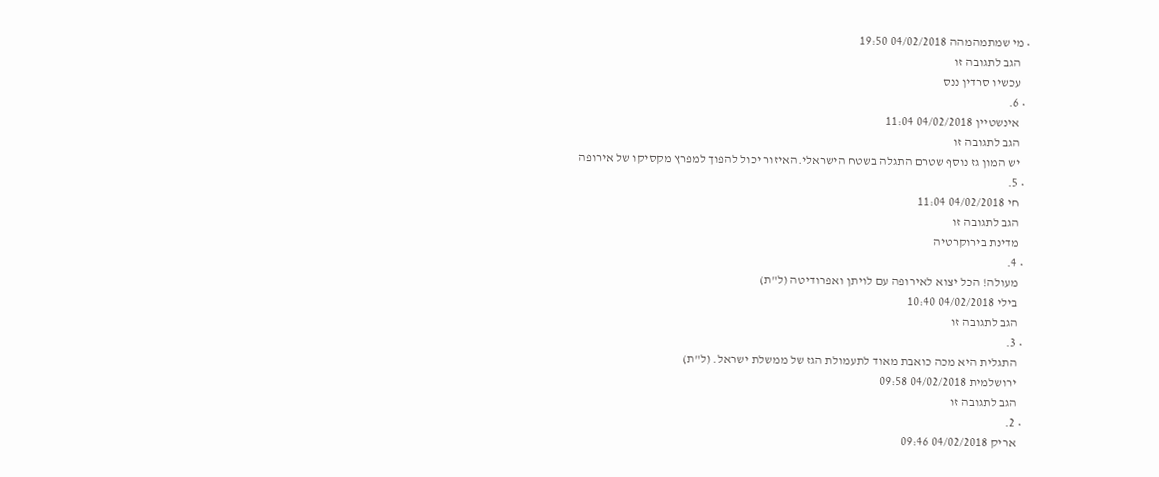• מי שמתמהמהה 04/02/2018 19:50
    הגב לתגובה זו
    עכשיו סרדין ננס
  • 6.
    אינשטיין 04/02/2018 11:04
    הגב לתגובה זו
    יש המון גז נוסף שטרם התגלה בשטח הישראלי.האיזור יכול להפוך למפרץ מקסיקו של אירופה
  • 5.
    חי 04/02/2018 11:04
    הגב לתגובה זו
    מדינת בירוקרטיה
  • 4.
    מעולה! הכל יצוא לאירופה עם לויתן ואפרודיטה (ל"ת)
    בילי 04/02/2018 10:40
    הגב לתגובה זו
  • 3.
    התגלית היא מכה כואבת מאוד לתעמולת הגז של ממשלת ישראל. (ל"ת)
    ירושלמית 04/02/2018 09:58
    הגב לתגובה זו
  • 2.
    אריק 04/02/2018 09:46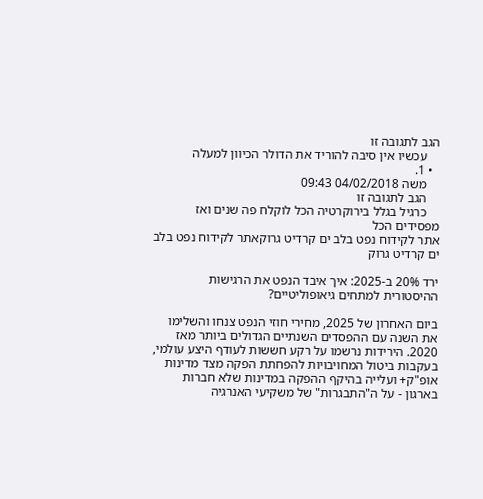הגב לתגובה זו
    עכשיו אין סיבה להוריד את הדולר הכיוון למעלה
  • 1.
    משה 04/02/2018 09:43
    הגב לתגובה זו
    כרגיל בגלל בירוקרטיה הכל לוקלח פה שנים ואז מפסידים הכל
אתר לקידוח נפט בלב ים קרדיט גרוקאתר לקידוח נפט בלב ים קרדיט גרוק

ירד 20% ב-2025: איך איבד הנפט את הרגישות ההיסטורית למתחים גיאופוליטיים?

ביום האחרון של 2025, מחירי חוזי הנפט צנחו והשלימו את השנה עם ההפסדים השנתיים הגדולים ביותר מאז 2020. הירידות נרשמו על רקע חששות לעודף היצע עולמי, בעקבות ביטול המחויבויות להפחתת הפקה מצד מדינות אופ"ק+ ועלייה בהיקף ההפקה במדינות שלא חברות בארגון - על ה"התבגרות" של משקיעי האנרגיה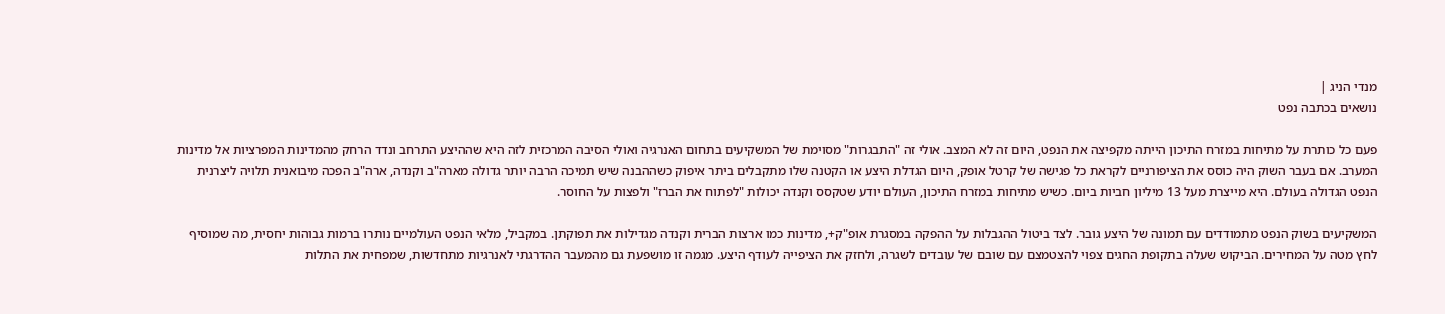מנדי הניג |
נושאים בכתבה נפט

פעם כל כותרת על מתיחות במזרח התיכון הייתה מקפיצה את הנפט, היום זה לא המצב. אולי זה "התבגרות" מסוימת של המשקיעים בתחום האנרגיה ואולי הסיבה המרכזית לזה היא שההיצע התרחב ונדד הרחק מהמדינות המפרציות אל מדינות המערב. אם בעבר השוק היה כוסס את הציפורניים לקראת כל פגישה של קרטל אופק, היום הגדלת היצע או הקטנה שלו מתקבלים ביתר איפוק כשההבנה שיש תמיכה הרבה יותר גדולה מארה"ב וקנדה, ארה"ב הפכה מיבואנית תלויה ליצרנית הנפט הגדולה בעולם. היא מייצרת מעל 13 מיליון חביות ביום. כשיש מתיחות במזרח התיכון, העולם יודע שטקסס וקנדה יכולות "לפתוח את הברז" ולפצות על החוסר.

המשקיעים בשוק הנפט מתמודדים עם תמונה של היצע גובר. לצד ביטול ההגבלות על ההפקה במסגרת אופ"ק+, מדינות כמו ארצות הברית וקנדה מגדילות את תפוקתן. במקביל, מלאי הנפט העולמיים נותרו ברמות גבוהות יחסית, מה שמוסיף לחץ מטה על המחירים. הביקוש שעלה בתקופת החגים צפוי להצטמצם עם שובם של עובדים לשגרה, ולחזק את הציפייה לעודף היצע. מגמה זו מושפעת גם מהמעבר ההדרגתי לאנרגיות מתחדשות, שמפחית את התלות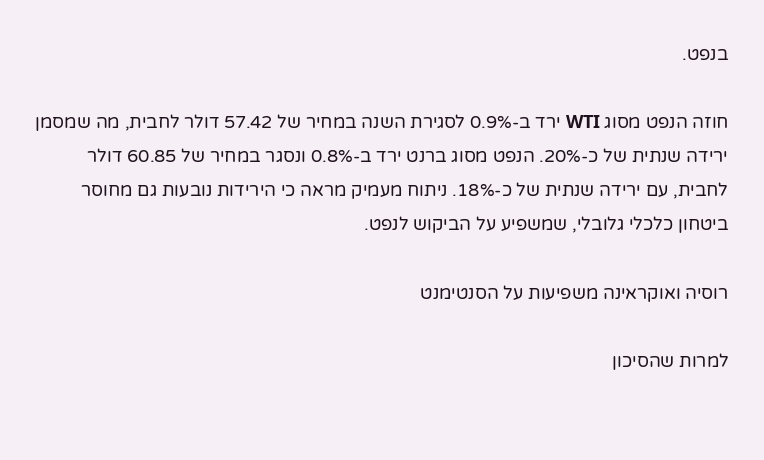בנפט.

חוזה הנפט מסוג WTI ירד ב-0.9% לסגירת השנה במחיר של 57.42 דולר לחבית, מה שמסמן ירידה שנתית של כ-20%. הנפט מסוג ברנט ירד ב-0.8% ונסגר במחיר של 60.85 דולר לחבית, עם ירידה שנתית של כ-18%. ניתוח מעמיק מראה כי הירידות נובעות גם מחוסר ביטחון כלכלי גלובלי, שמשפיע על הביקוש לנפט.

רוסיה ואוקראינה משפיעות על הסנטימנט

למרות שהסיכון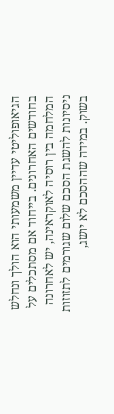הגיאופוליטי עדיין משמעותי הוא הולך ונחלש בחודשים האחרונים. בייחוד אם מסתכלים על המלחמה בין רוסיה לאוקראינה, יש לאחרונה ניסיונות להשגת הסכם שלום שגורמים לתזוזות בשוק. במידה שההסכם לא יושג,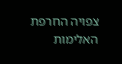צפויה החרפת האלימות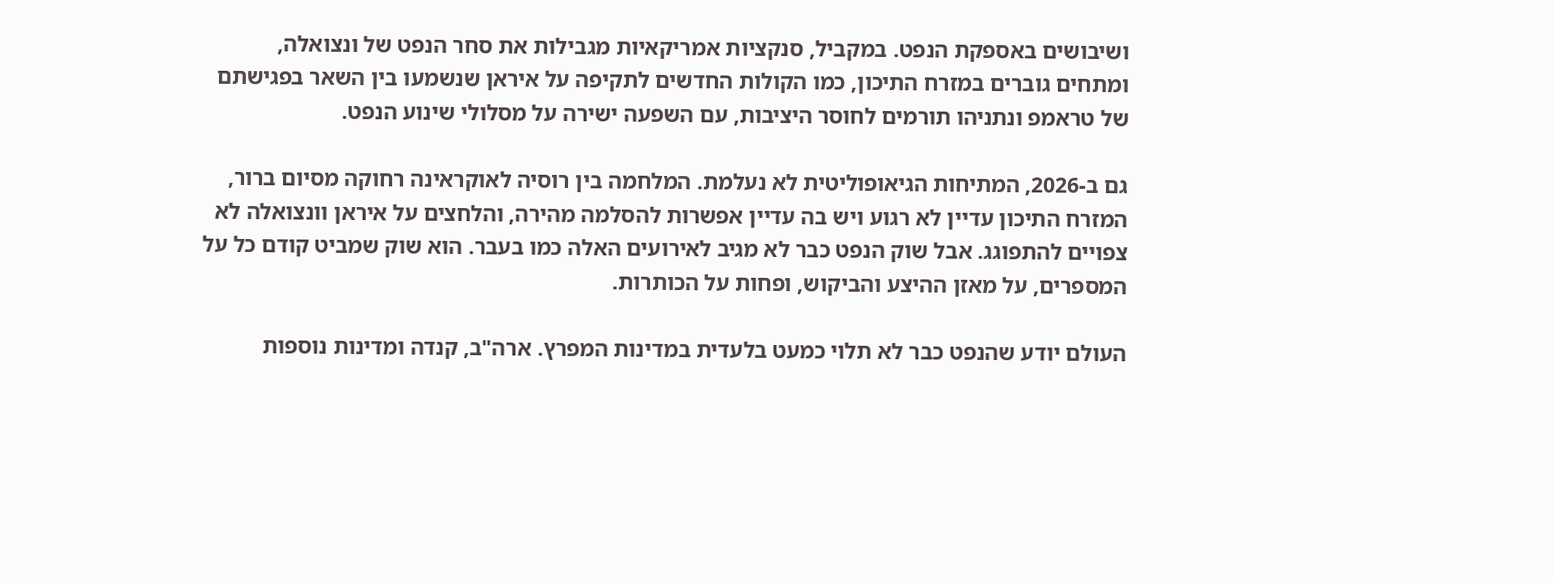ושיבושים באספקת הנפט. במקביל, סנקציות אמריקאיות מגבילות את סחר הנפט של ונצואלה, ומתחים גוברים במזרח התיכון, כמו הקולות החדשים לתקיפה על איראן שנשמעו בין השאר בפגישתם של טראמפ ונתניהו תורמים לחוסר היציבות, עם השפעה ישירה על מסלולי שינוע הנפט.

גם ב-2026, המתיחות הגיאופוליטית לא נעלמת. המלחמה בין רוסיה לאוקראינה רחוקה מסיום ברור, המזרח התיכון עדיין לא רגוע ויש בה עדיין אפשרות להסלמה מהירה, והלחצים על איראן וונצואלה לא צפויים להתפוגג. אבל שוק הנפט כבר לא מגיב לאירועים האלה כמו בעבר. הוא שוק שמביט קודם כל על המספרים, על מאזן ההיצע והביקוש, ופחות על הכותרות.

העולם יודע שהנפט כבר לא תלוי כמעט בלעדית במדינות המפרץ. ארה"ב, קנדה ומדינות נוספות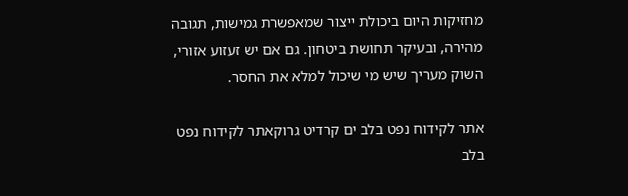מחזיקות היום ביכולת ייצור שמאפשרת גמישות, תגובה מהירה, ובעיקר תחושת ביטחון. גם אם יש זעזוע אזורי, השוק מעריך שיש מי שיכול למלא את החסר.

אתר לקידוח נפט בלב ים קרדיט גרוקאתר לקידוח נפט בלב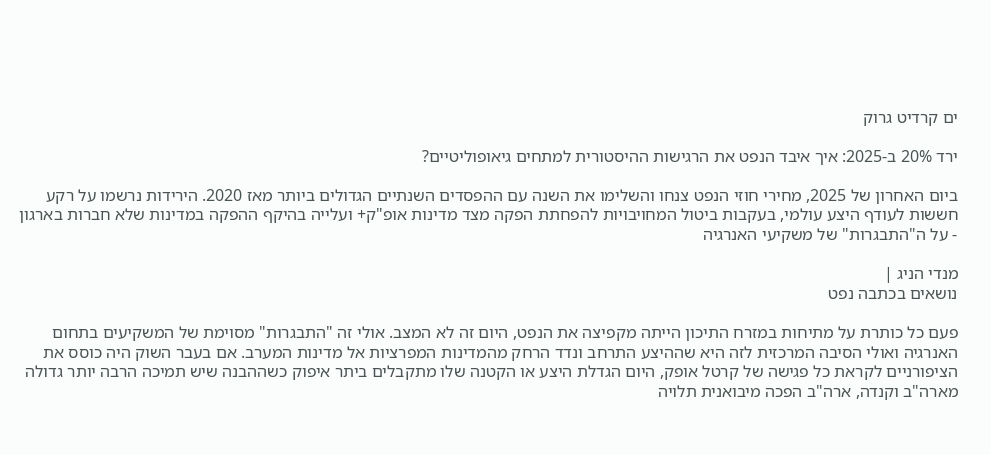ים קרדיט גרוק

ירד 20% ב-2025: איך איבד הנפט את הרגישות ההיסטורית למתחים גיאופוליטיים?

ביום האחרון של 2025, מחירי חוזי הנפט צנחו והשלימו את השנה עם ההפסדים השנתיים הגדולים ביותר מאז 2020. הירידות נרשמו על רקע חששות לעודף היצע עולמי, בעקבות ביטול המחויבויות להפחתת הפקה מצד מדינות אופ"ק+ ועלייה בהיקף ההפקה במדינות שלא חברות בארגון - על ה"התבגרות" של משקיעי האנרגיה

מנדי הניג |
נושאים בכתבה נפט

פעם כל כותרת על מתיחות במזרח התיכון הייתה מקפיצה את הנפט, היום זה לא המצב. אולי זה "התבגרות" מסוימת של המשקיעים בתחום האנרגיה ואולי הסיבה המרכזית לזה היא שההיצע התרחב ונדד הרחק מהמדינות המפרציות אל מדינות המערב. אם בעבר השוק היה כוסס את הציפורניים לקראת כל פגישה של קרטל אופק, היום הגדלת היצע או הקטנה שלו מתקבלים ביתר איפוק כשההבנה שיש תמיכה הרבה יותר גדולה מארה"ב וקנדה, ארה"ב הפכה מיבואנית תלויה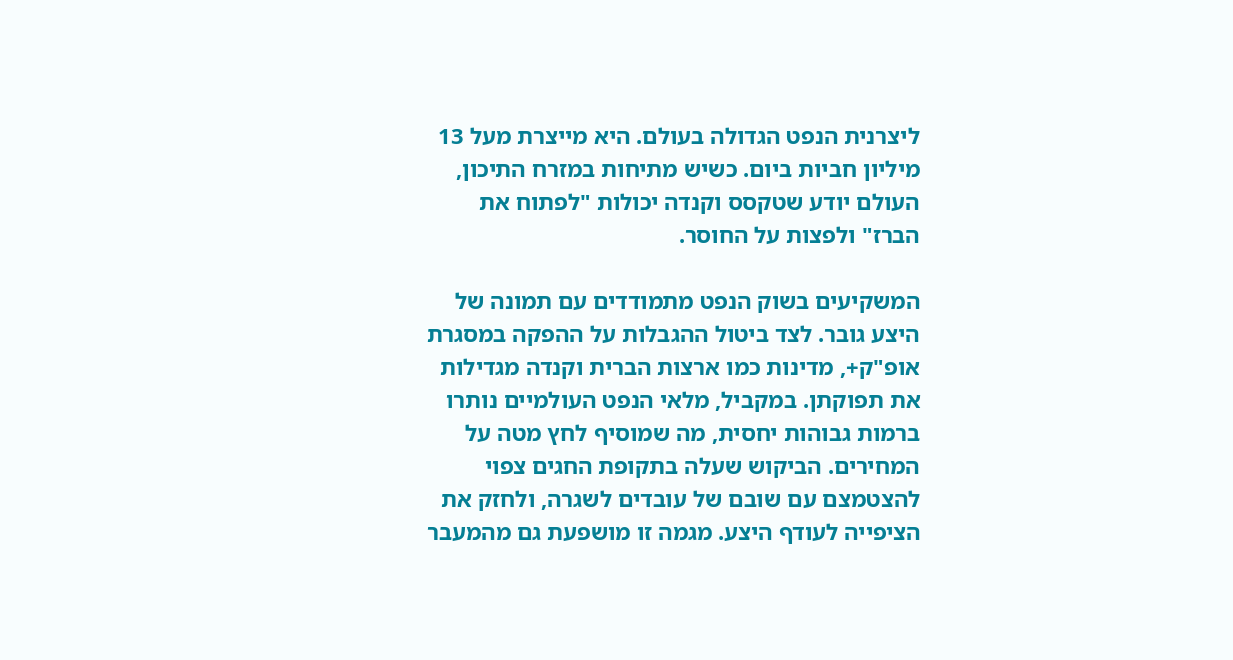ליצרנית הנפט הגדולה בעולם. היא מייצרת מעל 13 מיליון חביות ביום. כשיש מתיחות במזרח התיכון, העולם יודע שטקסס וקנדה יכולות "לפתוח את הברז" ולפצות על החוסר.

המשקיעים בשוק הנפט מתמודדים עם תמונה של היצע גובר. לצד ביטול ההגבלות על ההפקה במסגרת אופ"ק+, מדינות כמו ארצות הברית וקנדה מגדילות את תפוקתן. במקביל, מלאי הנפט העולמיים נותרו ברמות גבוהות יחסית, מה שמוסיף לחץ מטה על המחירים. הביקוש שעלה בתקופת החגים צפוי להצטמצם עם שובם של עובדים לשגרה, ולחזק את הציפייה לעודף היצע. מגמה זו מושפעת גם מהמעבר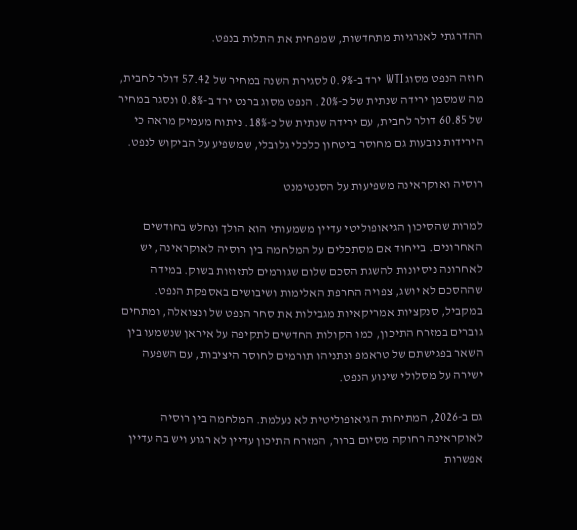ההדרגתי לאנרגיות מתחדשות, שמפחית את התלות בנפט.

חוזה הנפט מסוג WTI ירד ב-0.9% לסגירת השנה במחיר של 57.42 דולר לחבית, מה שמסמן ירידה שנתית של כ-20%. הנפט מסוג ברנט ירד ב-0.8% ונסגר במחיר של 60.85 דולר לחבית, עם ירידה שנתית של כ-18%. ניתוח מעמיק מראה כי הירידות נובעות גם מחוסר ביטחון כלכלי גלובלי, שמשפיע על הביקוש לנפט.

רוסיה ואוקראינה משפיעות על הסנטימנט

למרות שהסיכון הגיאופוליטי עדיין משמעותי הוא הולך ונחלש בחודשים האחרונים. בייחוד אם מסתכלים על המלחמה בין רוסיה לאוקראינה, יש לאחרונה ניסיונות להשגת הסכם שלום שגורמים לתזוזות בשוק. במידה שההסכם לא יושג, צפויה החרפת האלימות ושיבושים באספקת הנפט. במקביל, סנקציות אמריקאיות מגבילות את סחר הנפט של ונצואלה, ומתחים גוברים במזרח התיכון, כמו הקולות החדשים לתקיפה על איראן שנשמעו בין השאר בפגישתם של טראמפ ונתניהו תורמים לחוסר היציבות, עם השפעה ישירה על מסלולי שינוע הנפט.

גם ב-2026, המתיחות הגיאופוליטית לא נעלמת. המלחמה בין רוסיה לאוקראינה רחוקה מסיום ברור, המזרח התיכון עדיין לא רגוע ויש בה עדיין אפשרות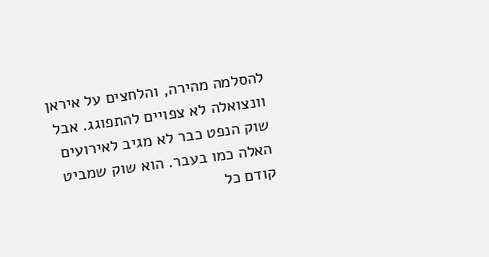להסלמה מהירה, והלחצים על איראן וונצואלה לא צפויים להתפוגג. אבל שוק הנפט כבר לא מגיב לאירועים האלה כמו בעבר. הוא שוק שמביט קודם כל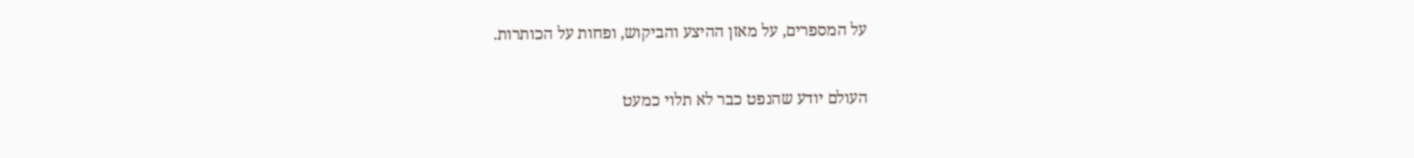על המספרים, על מאזן ההיצע והביקוש, ופחות על הכותרות.

העולם יודע שהנפט כבר לא תלוי כמעט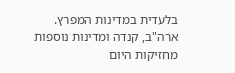בלעדית במדינות המפרץ. ארה"ב, קנדה ומדינות נוספות מחזיקות היום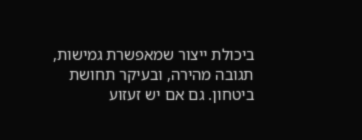ביכולת ייצור שמאפשרת גמישות, תגובה מהירה, ובעיקר תחושת ביטחון. גם אם יש זעזוע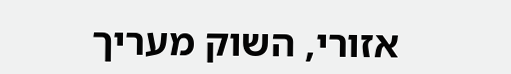אזורי, השוק מעריך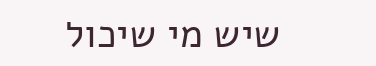שיש מי שיכול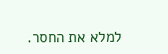למלא את החסר.